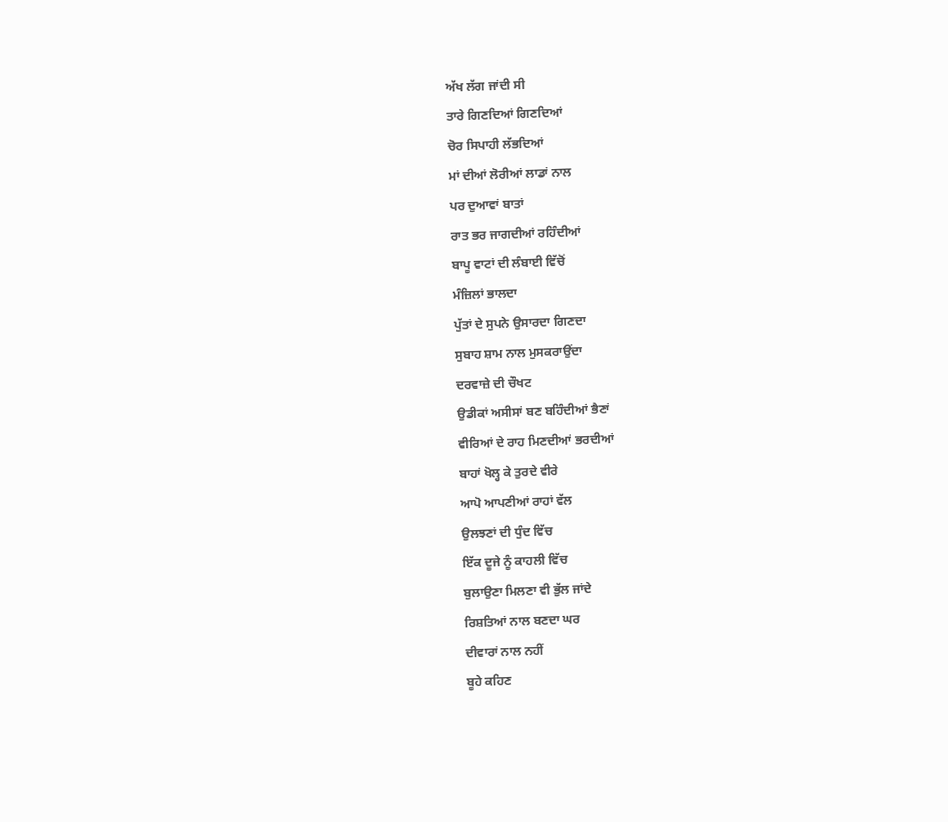ਅੱਖ ਲੱਗ ਜਾਂਦੀ ਸੀ
ਤਾਰੇ ਗਿਣਦਿਆਂ ਗਿਣਦਿਆਂ
ਚੋਰ ਸਿਪਾਹੀ ਲੱਭਦਿਆਂ
ਮਾਂ ਦੀਆਂ ਲੋਰੀਆਂ ਲਾਡਾਂ ਨਾਲ
ਪਰ ਦੁਆਵਾਂ ਬਾਤਾਂ
ਰਾਤ ਭਰ ਜਾਗਦੀਆਂ ਰਹਿੰਦੀਆਂ
ਬਾਪੂ ਵਾਟਾਂ ਦੀ ਲੰਬਾਈ ਵਿੱਚੋਂ
ਮੰਜ਼ਿਲਾਂ ਭਾਲਦਾ
ਪੁੱਤਾਂ ਦੇ ਸੁਪਨੇ ਉਸਾਰਦਾ ਗਿਣਦਾ
ਸੁਬਾਹ ਸ਼ਾਮ ਨਾਲ ਮੁਸਕਰਾਉਂਦਾ
ਦਰਵਾਜ਼ੇ ਦੀ ਚੌਖਟ
ਉਡੀਕਾਂ ਅਸੀਸਾਂ ਬਣ ਬਹਿੰਦੀਆਂ ਭੈਣਾਂ
ਵੀਰਿਆਂ ਦੇ ਰਾਹ ਮਿਣਦੀਆਂ ਭਰਦੀਆਂ
ਬਾਹਾਂ ਖੋਲ੍ਹ ਕੇ ਤੁਰਦੇ ਵੀਰੇ
ਆਪੋ ਆਪਣੀਆਂ ਰਾਹਾਂ ਵੱਲ
ਉਲਝਣਾਂ ਦੀ ਧੁੰਦ ਵਿੱਚ
ਇੱਕ ਦੂਜੇ ਨੂੰ ਕਾਹਲੀ ਵਿੱਚ
ਬੁਲਾਉਣਾ ਮਿਲਣਾ ਵੀ ਭੁੱਲ ਜਾਂਦੇ
ਰਿਸ਼ਤਿਆਂ ਨਾਲ ਬਣਦਾ ਘਰ
ਦੀਵਾਰਾਂ ਨਾਲ ਨਹੀਂ
ਬੂਹੇ ਕਹਿਣ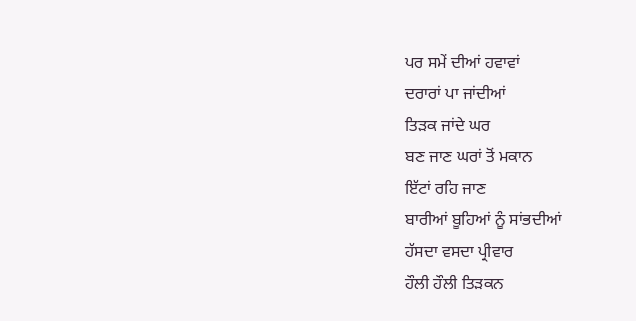ਪਰ ਸਮੇਂ ਦੀਆਂ ਹਵਾਵਾਂ
ਦਰਾਰਾਂ ਪਾ ਜਾਂਦੀਆਂ
ਤਿੜਕ ਜਾਂਦੇ ਘਰ
ਬਣ ਜਾਣ ਘਰਾਂ ਤੋਂ ਮਕਾਨ
ਇੱਟਾਂ ਰਹਿ ਜਾਣ
ਬਾਰੀਆਂ ਬੂਹਿਆਂ ਨੂੰ ਸਾਂਭਦੀਆਂ
ਹੱਸਦਾ ਵਸਦਾ ਪ੍ਰੀਵਾਰ
ਹੌਲੀ ਹੌਲੀ ਤਿੜਕਨ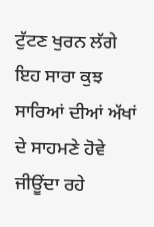ਟੁੱਟਣ ਖੁਰਨ ਲੱਗੇ
ਇਹ ਸਾਰਾ ਕੁਝ
ਸਾਰਿਆਂ ਦੀਆਂ ਅੱਖਾਂ ਦੇ ਸਾਹਮਣੇ ਹੋਵੇ
ਜੀਊਂਦਾ ਰਹੇ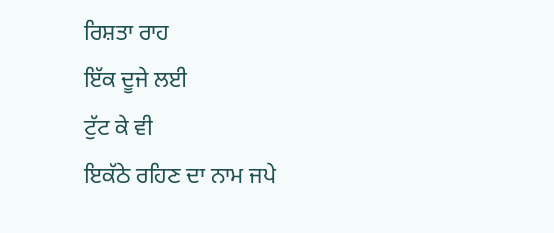ਰਿਸ਼ਤਾ ਰਾਹ
ਇੱਕ ਦੂਜੇ ਲਈ
ਟੁੱਟ ਕੇ ਵੀ
ਇਕੱਠੇ ਰਹਿਣ ਦਾ ਨਾਮ ਜਪੇ